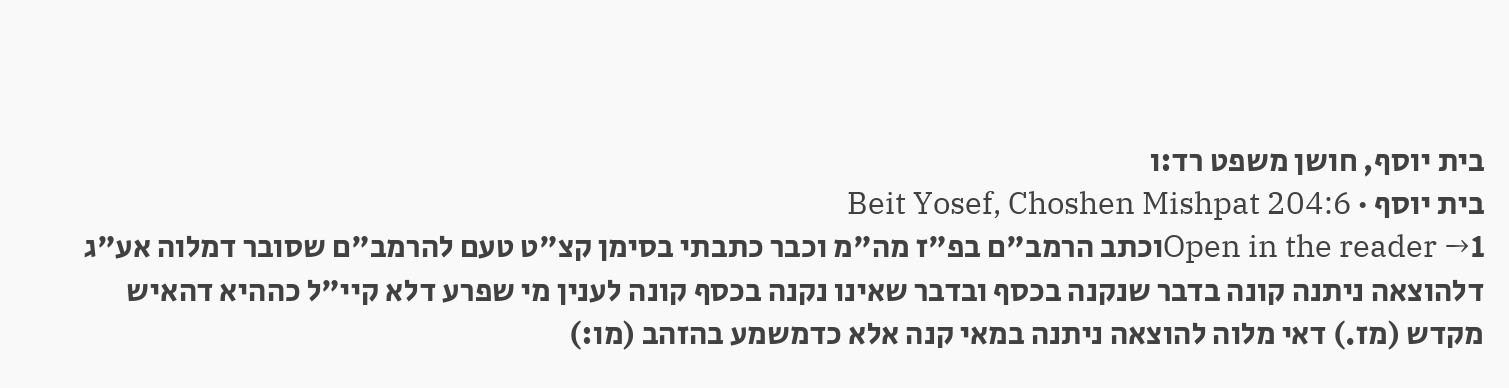בית יוסף, חושן משפט רד:ו
בית יוסף · Beit Yosef, Choshen Mishpat 204:6
Open in the reader →1וכתב הרמב"ם בפ"ז מה"מ וכבר כתבתי בסימן קצ"ט טעם להרמב"ם שסובר דמלוה אע"ג דלהוצאה ניתנה קונה בדבר שנקנה בכסף ובדבר שאינו נקנה בכסף קונה לענין מי שפרע דלא קיי"ל כההיא דהאיש מקדש (מז.) דאי מלוה להוצאה ניתנה במאי קנה אלא כדמשמע בהזהב (מו:)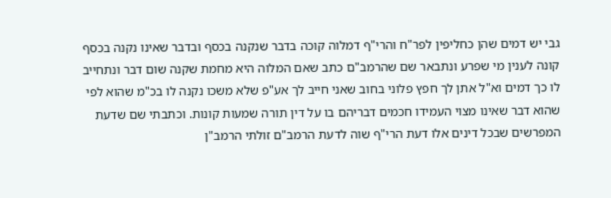גבי יש דמים שהן כחליפין לפר"ח והרי"ף דמלוה קוכה בדבר שנקנה בכסף ובדבר שאינו נקנה בכסף קונה לענין מי שפרע ונתבאר שם שהרמב"ם כתב שאם המלוה היא מחמת שקנה שום דבר ונתחייב לו כך דמים וא"ל אתן לך חפץ פלוני בחוב שאני חייב לך אע"פ שלא משכו נקנה לו בכ"מ שהוא לפי שהוא דבר שאינו מצוי העמידו חכמים דבריהם בו על דין תורה שמעות קונות. וכתבתי שם שדעת המפרשים שבכל דינים אלו דעת הרי"ף שוה לדעת הרמב"ם זולתי הרמב"ן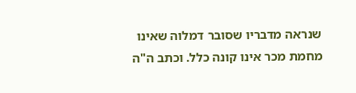שנראה מדבריו שסובר דמלוה שאינו מחמת מכר אינו קונה כלל. וכתב ה"ה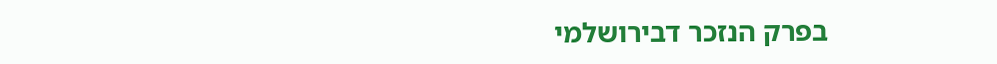בפרק הנזכר דבירושלמי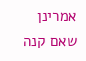אמרינן שאם קנה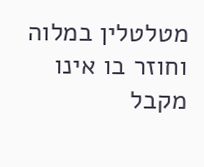מטלטלין במלוה וחוזר בו אינו מקבל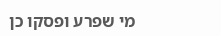מי שפרע ופסקו כן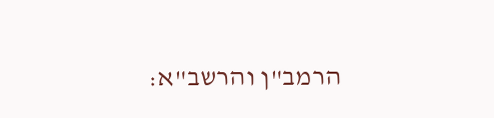הרמב"ן והרשב"א: